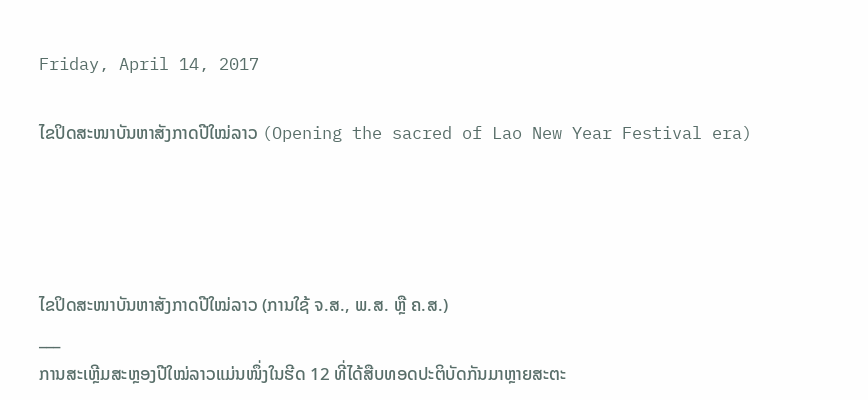Friday, April 14, 2017

ໄຂປິດສະໜາບັນຫາສັງກາດປີໃໝ່ລາວ (Opening the sacred of Lao New Year Festival era)




ໄຂປິດສະໜາບັນຫາສັງກາດປີໃໝ່ລາວ (ການໃຊ້ ຈ.ສ., ພ.ສ. ຫຼື ຄ.ສ.)
___
ການສະເຫຼີມສະຫຼອງປີໃໝ່ລາວແມ່ນໜຶ່ງໃນຮີດ 12 ທີ່ໄດ້ສືບທອດປະຕິບັດກັນມາຫຼາຍສະຕະ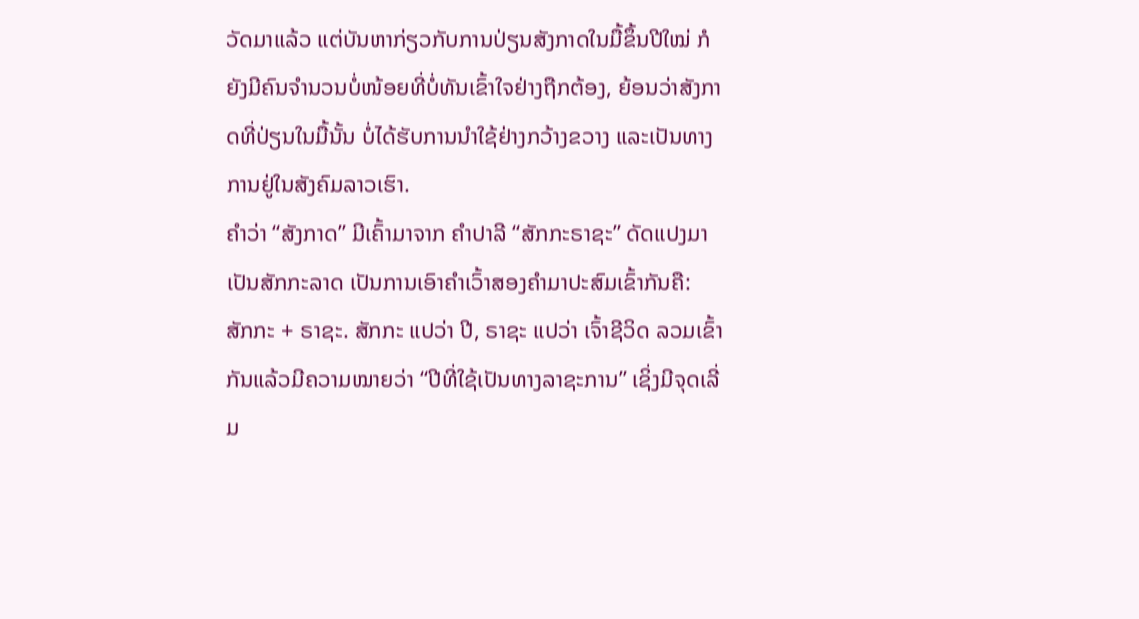ວັດມາແລ້ວ ແຕ່ບັນຫາກ່ຽວກັບການປ່ຽນສັງກາດໃນມື້ຂຶ້ນປີໃໝ່ ກໍຍັງມີຄົນຈຳນວນບໍ່ໜ້ອຍທີ່ບໍ່ທັນເຂົ້າໃຈຢ່າງຖືກຕ້ອງ, ຍ້ອນວ່າສັງກາດທີ່ປ່ຽນໃນມື້ນັ້ນ ບໍ່ໄດ້ຮັບການນຳໃຊ້ຢ່າງກວ້າງຂວາງ ແລະເປັນທາງການຢູ່ໃນສັງຄົມລາວເຮົາ.
ຄຳວ່າ “ສັງກາດ” ມີເຄົ້າມາຈາກ ຄຳປາລີ “ສັກກະຣາຊະ” ດັດແປງມາເປັນສັກກະລາດ ເປັນການເອົາຄຳເວົ້າສອງຄຳມາປະສົມເຂົ້າກັນຄື: ສັກກະ + ຣາຊະ. ສັກກະ ແປວ່າ ປີ, ຣາຊະ ແປວ່າ ເຈົ້າຊີວິດ ລວມເຂົ້າກັນແລ້ວມີຄວາມໝາຍວ່າ “ປີທີ່ໃຊ້ເປັນທາງລາຊະການ” ເຊິ່ງມີຈຸດເລີ່ມ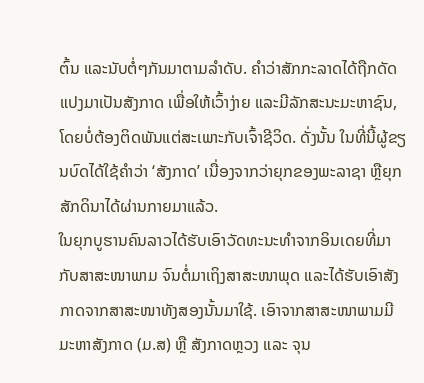ຕົ້ນ ແລະນັບຕໍ່ໆກັນມາຕາມລຳດັບ. ຄຳວ່າສັກກະລາດໄດ້ຖືກດັດແປງມາເປັນສັງກາດ ເພື່ອໃຫ້ເວົ້າງ່າຍ ແລະມີລັກສະນະມະຫາຊົນ, ໂດຍບໍ່ຕ້ອງຕິດພັນແຕ່ສະເພາະກັບເຈົ້າຊີວິດ. ດັ່ງນັ້ນ ໃນທີ່ນີ້ຜູ້ຂຽນບົດໄດ້ໃຊ້ຄຳວ່າ ‘ສັງກາດ’ ເນື່ອງຈາກວ່າຍຸກຂອງພະລາຊາ ຫຼືຍຸກສັກດິນາໄດ້ຜ່ານກາຍມາແລ້ວ.
ໃນຍຸກບູຮານຄົນລາວໄດ້ຮັບເອົາວັດທະນະທຳຈາກອິນເດຍທີ່ມາກັບສາສະໜາພາມ ຈົນຕໍ່ມາເຖິງສາສະໜາພຸດ ແລະໄດ້ຮັບເອົາສັງກາດຈາກສາສະໜາທັງສອງນັ້ນມາໃຊ້. ເອົາຈາກສາສະໜາພາມມີ ມະຫາສັງກາດ (ມ.ສ) ຫຼື ສັງກາດຫຼວງ ແລະ ຈຸນ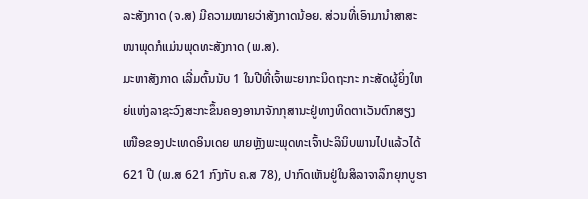ລະສັງກາດ (ຈ.ສ) ມີຄວາມໝາຍວ່າສັງກາດນ້ອຍ. ສ່ວນທີ່ເອົາມານຳສາສະໜາພຸດກໍແມ່ນພຸດທະສັງກາດ (ພ.ສ).
ມະຫາສັງກາດ ເລີ່ມຕົ້ນນັບ 1 ໃນປີທີ່ເຈົ້າພະຍາກະນິດຖະກະ ກະສັດຜູ້ຍິ່ງໃຫຍ່ແຫ່ງລາຊະວົງສະກະຂຶ້ນຄອງອານາຈັກກຸສານະຢູ່ທາງທິດຕາເວັນຕົກສຽງເໜືອຂອງປະເທດອິນເດຍ ພາຍຫຼັງພະພຸດທະເຈົ້າປະລິນິບພານໄປແລ້ວໄດ້ 621 ປີ (ພ.ສ 621 ກົງກັບ ຄ.ສ 78), ປາກົດເຫັນຢູ່ໃນສິລາຈາລຶກຍຸກບູຮາ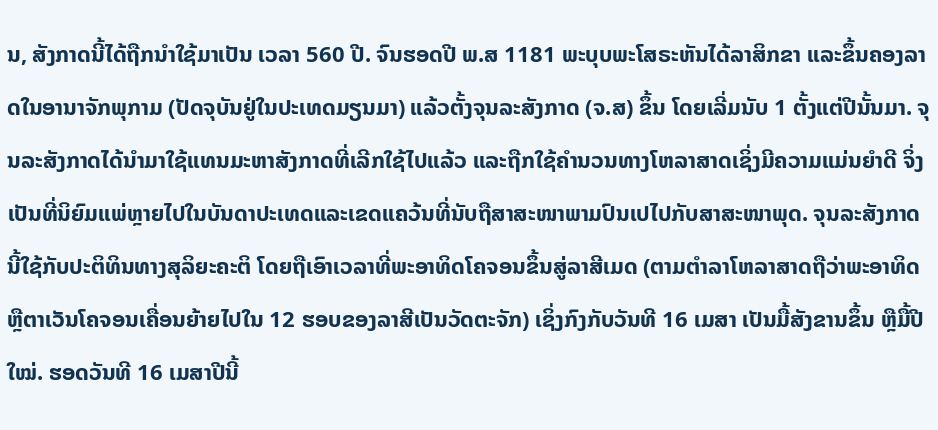ນ, ສັງກາດນີ້ໄດ້ຖືກນໍາໃຊ້ມາເປັນ ເວລາ 560 ປີ. ຈົນຮອດປີ ພ.ສ 1181 ພະບຸບພະໂສຣະຫັນໄດ້ລາສິກຂາ ແລະຂຶ້ນຄອງລາດໃນອານາຈັກພຸກາມ (ປັດຈຸບັນຢູ່ໃນປະເທດມຽນມາ) ແລ້ວຕັ້ງຈຸນລະສັງກາດ (ຈ.ສ) ຂຶ້ນ ໂດຍເລີ່ມນັບ 1 ຕັ້ງແຕ່ປີນັ້ນມາ. ຈຸນລະສັງກາດໄດ້ນຳມາໃຊ້ແທນມະຫາສັງກາດທີ່ເລີກໃຊ້ໄປແລ້ວ ແລະຖືກໃຊ້ຄຳນວນທາງໂຫລາສາດເຊິ່ງມີຄວາມແມ່ນຍຳດີ ຈິ່ງເປັນທີ່ນິຍົມແພ່ຫຼາຍໄປໃນບັນດາປະເທດແລະເຂດແຄວ້ນທີ່ນັບຖືສາສະໜາພາມປົນເປໄປກັບສາສະໜາພຸດ. ຈຸນລະສັງກາດນີ້ໃຊ້ກັບປະຕິທິນທາງສຸລິຍະຄະຕິ ໂດຍຖືເອົາເວລາທີ່ພະອາທິດໂຄຈອນຂຶ້ນສູ່ລາສີເມດ (ຕາມຕຳລາໂຫລາສາດຖືວ່າພະອາທິດ ຫຼືຕາເວັນໂຄຈອນເຄື່ອນຍ້າຍໄປໃນ 12 ຮອບຂອງລາສີເປັນວັດຕະຈັກ) ເຊິ່ງກົງກັບວັນທີ 16 ເມສາ ເປັນມື້ສັງຂານຂຶ້ນ ຫຼືມື້ປີໃໝ່. ຮອດວັນທີ 16 ເມສາປີນີ້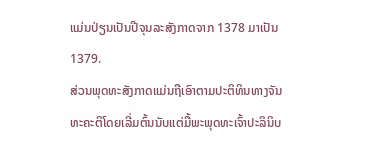ແມ່ນປ່ຽນເປັນປີຈຸນລະສັງກາດຈາກ 1378 ມາເປັນ 1379.
ສ່ວນພຸດທະສັງກາດແມ່ນຖືເອົາຕາມປະຕິທິນທາງຈັນທະຄະຕິໂດຍເລີ່ມຕົ້ນນັບແຕ່ມື້ພະພຸດທະເຈົ້າປະລິນິບ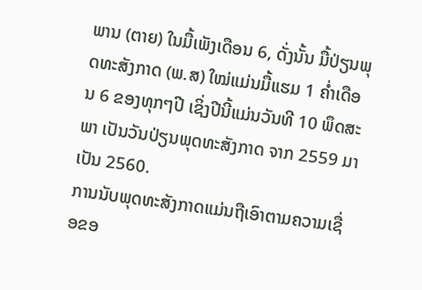ພານ (ຕາຍ) ໃນມື້ເພັງເດືອນ 6, ດັ່ງນັ້ນ ມື້ປ່ຽນພຸດທະສັງກາດ (ພ.ສ) ໃໝ່ແມ່ນມື້ແຮມ 1 ຄ່ຳເດືອນ 6 ຂອງທຸກໆປີ ເຊິ່ງປີນີ້ແມ່ນວັນທີ 10 ພຶດສະພາ ເປັນວັນປ່ຽນພຸດທະສັງກາດ ຈາກ 2559 ມາເປັນ 2560.
ການນັບພຸດທະສັງກາດແມ່ນຖືເອົາຕາມຄວາມເຊື່ອຂອ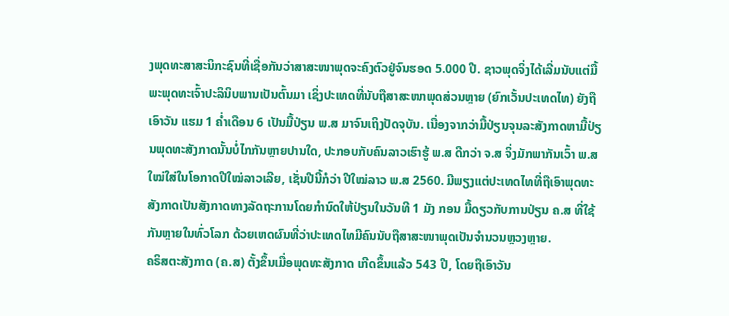ງພຸດທະສາສະນິກະຊົນທີ່ເຊື່ອກັນວ່າສາສະໜາພຸດຈະຄົງຕົວຢູ່ຈົນຮອດ 5.000 ປີ. ຊາວພຸດຈິ່ງໄດ້ເລີ່ມນັບແຕ່ມື້ພະພຸດທະເຈົ້າປະລິນິບພານເປັນຕົ້ນມາ ເຊິ່ງປະເທດທີ່ນັບຖືສາສະໜາພຸດສ່ວນຫຼາຍ (ຍົກເວັ້ນປະເທດໄທ) ຍັງຖືເອົາວັນ ແຮມ 1 ຄ່ຳເດືອນ 6 ເປັນມື້ປ່ຽນ ພ.ສ ມາຈົນເຖິງປັດຈຸບັນ. ເນື່ອງຈາກວ່າມື້ປ່ຽນຈຸນລະສັງກາດຫາມື້ປ່ຽນພຸດທະສັງກາດນັ້ນບໍ່ໄກກັນຫຼາຍປານໃດ, ປະກອບກັບຄົນລາວເຮົາຮູ້ ພ.ສ ດີກວ່າ ຈ.ສ ຈິ່ງມັກພາກັນເວົ້າ ພ.ສ ໃໝ່ໃສ່ໃນໂອກາດປີໃໝ່ລາວເລີຍ, ເຊັ່ນປີນີ້ກໍວ່າ ປີໃໝ່ລາວ ພ.ສ 2560. ມີພຽງແຕ່ປະເທດໄທທີ່ຖືເອົາພຸດທະສັງກາດເປັນສັງກາດທາງລັດຖະການໂດຍກຳນົດໃຫ້ປ່ຽນໃນວັນທີ 1 ມັງ ກອນ ມື້ດຽວກັບການປ່ຽນ ຄ.ສ ທີ່ໃຊ້ກັນຫຼາຍໃນທົ່ວໂລກ ດ້ວຍເຫດຜົນທີ່ວ່າປະເທດໄທມີຄົນນັບຖືສາສະໜາພຸດເປັນຈຳນວນຫຼວງຫຼາຍ.
ຄຣິສຕະສັງກາດ (ຄ.ສ) ຕັ້ງຂຶ້ນເມື່ອພຸດທະສັງກາດ ເກີດຂຶ້ນແລ້ວ 543 ປີ, ໂດຍຖືເອົາວັນ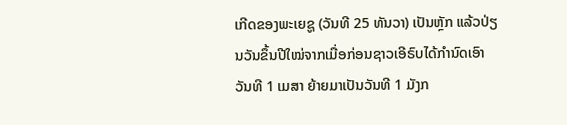ເກີດຂອງພະເຍຊູ (ວັນທີ 25 ທັນວາ) ເປັນຫຼັກ ແລ້ວປ່ຽນວັນຂຶ້ນປີໃໝ່ຈາກເມື່ອກ່ອນຊາວເອີຣົບໄດ້ກຳນົດເອົາວັນທີ 1 ເມສາ ຍ້າຍມາເປັນວັນທີ 1 ມັງກ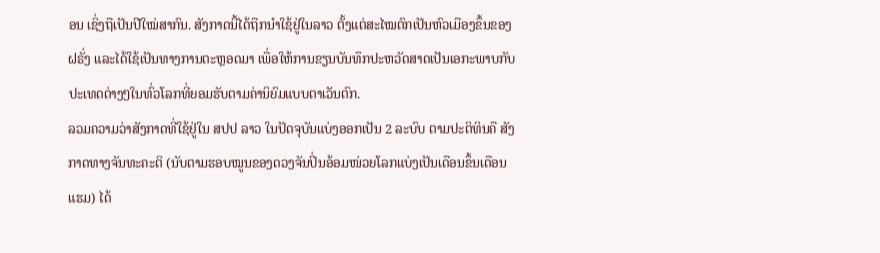ອນ ເຊິ່ງຖືເປັນປີໃໝ່ສາກົນ. ສັງກາດນີ້ໄດ້ຖືກນຳໃຊ້ຢູ່ໃນລາວ ຕັ້ງແຕ່ສະໄໝຕົກເປັນຫົວເມືອງຂຶ້ນຂອງຝຣັ່ງ ແລະໄດ້ໃຊ້ເປັນທາງການຕະຫຼອດມາ ເພື່ອໃຫ້ການຂຽນບັນທຶກປະຫວັດສາດເປັນເອກະພາບກັບປະເທດຕ່າງໆໃນທົ່ວໂລກທີ່ຍອມຮັບຕາມຄ່ານິຍົມແບບຕາເວັນຕົກ.
ລວມຄວາມວ່າສັງກາດທີ່ໃຊ້ຢູ່ໃນ ສປປ ລາວ ໃນປັດຈຸບັນແບ່ງອອກເປັນ 2 ລະບົບ ຕາມປະຕິທິນຄື ສັງກາດທາງຈັນທະຄະຕິ (ນັບຕາມຮອບໝູນຂອງດວງຈັນປິ່ນອ້ອມໜ່ວຍໂລກແບ່ງເປັນເດືອນຂຶ້ນເດືອນແຮມ) ໄດ້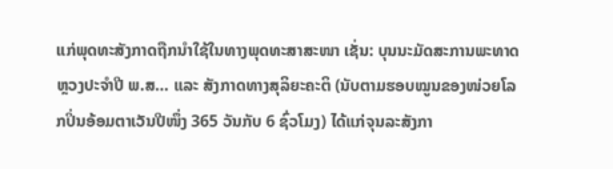ແກ່ພຸດທະສັງກາດຖືກນຳໃຊ້ໃນທາງພຸດທະສາສະໜາ ເຊັ່ນ: ບຸນນະມັດສະການພະທາດຫຼວງປະຈຳປີ ພ.ສ… ແລະ ສັງກາດທາງສຸລິຍະຄະຕິ (ນັບຕາມຮອບໝູນຂອງໜ່ວຍໂລກປິ່ນອ້ອມຕາເວັນປີໜຶ່ງ 365 ວັນກັບ 6 ຊົ່ວໂມງ) ໄດ້ແກ່ຈຸນລະສັງກາ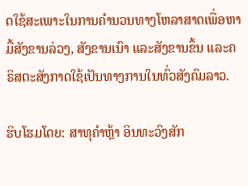ດໃຊ້ສະເພາະໃນການຄຳນວນທາງໂຫລາສາດເພື່ອຫາມື້ສັງຂານລ່ວງ, ສັງຂານເນົາ ແລະສັງຂານຂຶ້ນ ແລະຄຣິສຕະສັງກາດໃຊ້ເປັນທາງການໃນທົ່ວສັງຄົມລາວ.

ຮິບໂຮມໂດຍ: ສາທຸຄຳຫຼ້າ ອິນທະວົງສັກ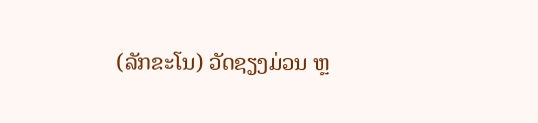(ລັກຂະໂນ) ວັດຊຽງມ່ວນ ຫຼ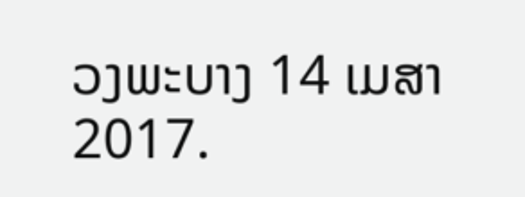ວງພະບາງ 14 ເມສາ 2017.